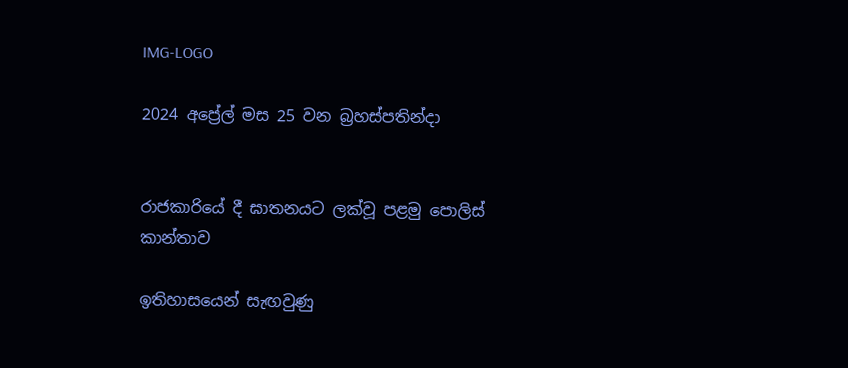IMG-LOGO

2024 අප්‍රේල් මස 25 වන බ්‍රහස්පතින්දා


රාජකාරියේ දී ඝාතනයට ලක්වූ පළමු පොලිස් කාන්තාව

ඉතිහාසයෙන් සැඟවුණු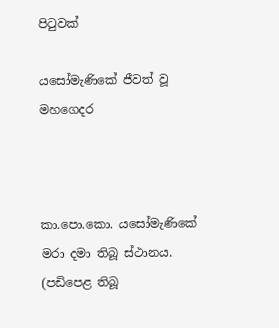පිටුවක්

යසෝමැණිකේ ජීවත් වූ මහගෙදර



කා.පො.කො. යසෝමැණිකේ මරා දමා තිබූ ස්ථානය. (පඩිපෙළ තිබූ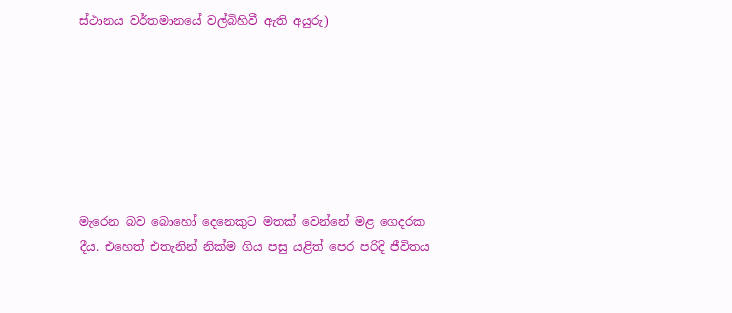ස්ථානය වර්තමානයේ වල්බිහිවී ඇති අයුරු)







මැරෙන බව බොහෝ දෙනෙකුට මතක් වෙන්නේ මළ ගෙදරක දීය. එහෙත් එතැනින් නික්ම ගිය පසු යළිත් පෙර පරිදි ජීවිතය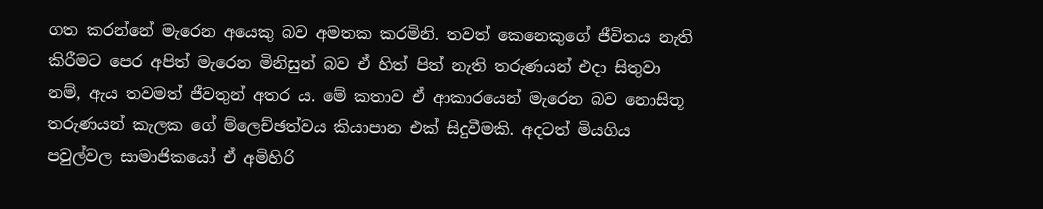ගත කරන්නේ මැරෙන අයෙකු බව අමතක කරමිනි. තවත් කෙනෙකුගේ ජීවිතය නැති කිරීමට පෙර අපිත් මැරෙන මිනිසුන් බව ඒ හිත් පිත් නැති තරුණයන් එදා සිතුවා නම්, ඇය තවමත් ජීවතුන් අතර ය. මේ කතාව ඒ ආකාරයෙන් මැරෙන බව නොසිතූ තරුණයන් කැලක ගේ ම්ලෙච්ඡත්වය කියාපාන එක් සිදුවීමකි. අදටත් මියගිය පවුල්වල සාමාජිකයෝ ඒ අමිහිරි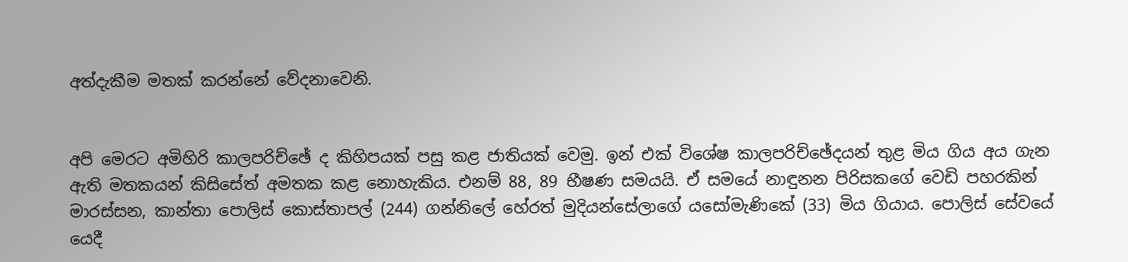අත්දැකීම මතක් කරන්නේ වේදනාවෙනි.


අපි මෙරට අමිහිරි කාලපරිච්ඡේ ද කිහිපයක් පසු කළ ජාතියක් වෙමු. ඉන් එක් විශේෂ කාලපරිච්ඡේදයන් තුළ මිය ගිය අය ගැන ඇති මතකයන් කිසිසේත් අමතක කළ නොහැකිය. එනම් 88, 89 භීෂණ සමයයි. ඒ සමයේ නාඳුනන පිරිසකගේ වෙඩි පහරකින් මාරස්සන, කාන්තා පොලිස් කොස්තාපල් (244) ගන්නිලේ හේරත් මුදියන්සේලාගේ යසෝමැණිකේ (33) මිය ගියාය. පොලිස් සේවයේ යෙදී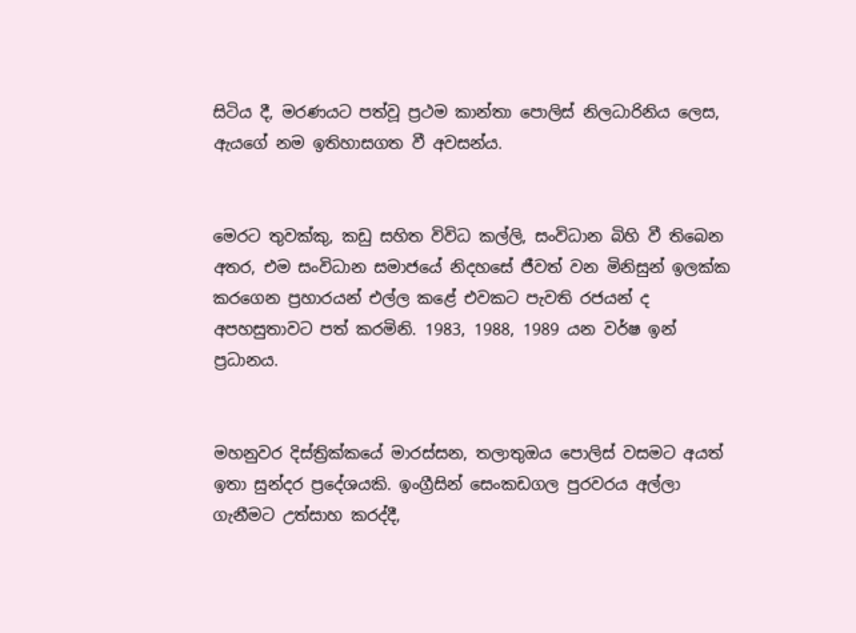සිටිය දී, මරණයට පත්වූ ප්‍රථම කාන්තා පොලිස් නිලධාරිනිය ලෙස, ඇයගේ නම ඉතිහාසගත වී අවසන්ය.


මෙරට තුවක්කු, කඩු සහිත විවිධ කල්ලි, සංවිධාන බිහි වී තිබෙන අතර, එම සංවිධාන සමාජයේ නිදහසේ ජීවත් වන මිනිසුන් ඉලක්ක කරගෙන ප්‍රහාරයන් එල්ල කළේ එවකට පැවති රජයන් ද අපහසුතාවට පත් කරමිනි. 1983, 1988, 1989 යන වර්ෂ ඉන් ප්‍රධානය.


මහනුවර දිස්ත්‍රික්කයේ මාරස්සන, තලාතුඔය පොලිස් වසමට අයත් ඉතා සුන්දර ප්‍රදේශයකි. ඉංග්‍රීසින් සෙංකඩගල පුරවරය අල්ලා ගැනීමට උත්සාහ කරද්දී,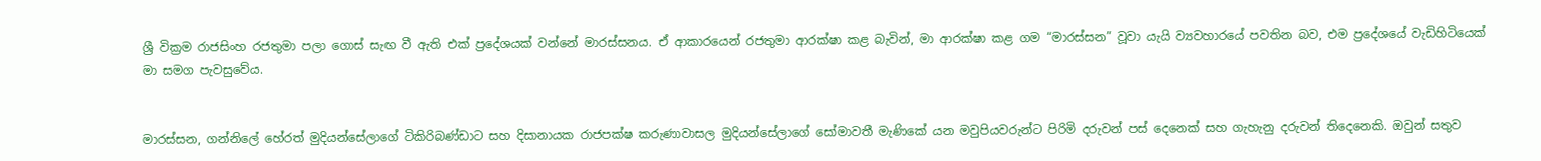ශ්‍රී වික්‍රම රාජසිංහ රජතුමා පලා ගොස් සැඟ වී ඇති එක් ප්‍රදේශයක් වන්නේ මාරස්සනය. ඒ ආකාරයෙන් රජතුමා ආරක්ෂා කළ බැවින්, මා ආරක්ෂා කළ ගම “මාරස්සන” වූවා යැයි ව්‍යවහාරයේ පවතින බව, එම ප්‍රදේශයේ වැඩිහිටියෙක් මා සමග පැවසුවේය.


මාරස්සන, ගන්නිලේ හේරත් මුදියන්සේලාගේ ටිකිරිබණ්ඩාට සහ දිසානායක රාජපක්ෂ කරුණාවාසල මුදියන්සේලාගේ සෝමාවතී මැණිකේ යන මවුපියවරුන්ට පිරිමි දරුවන් පස් දෙනෙක් සහ ගැහැනු දරුවන් තිදෙනෙකි. ඔවුන් සතුව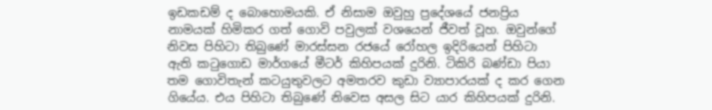ඉඩකඩම් ද බොහොමයකි. ඒ නිසාම ඔවුහු ප්‍රදේශයේ ජනප්‍රිය නාමයක් හිමිකර ගත් ගොවි පවුලක් වශයෙන් ජීවත් වූහ. ඔවුන්ගේ නිවස පිහිටා තිබුණේ මාරස්සන රජයේ රෝහල ඉදිරියෙන් පිහිටා ඇති කටුගොඩ මාර්ගයේ මීටර් කිහිපයක් දුරිනි. ටිකිරි බණ්ඩා පියා තම ගොවිතැන් කටයුතුවලට අමතරව කුඩා ව්‍යාපාරයක් ද කර ගෙන ගියේය. එය පිහිටා තිබුණේ නිවෙස අසල සිට යාර කිහිපයක් දුරිනි.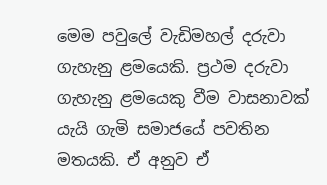මෙම පවුලේ වැඩිමහල් දරුවා ගැහැනු ළමයෙකි. ප්‍රථම දරුවා ගැහැනු ළමයෙකු වීම වාසනාවක් යැයි ගැමි සමාජයේ පවතින මතයකි. ඒ අනුව ඒ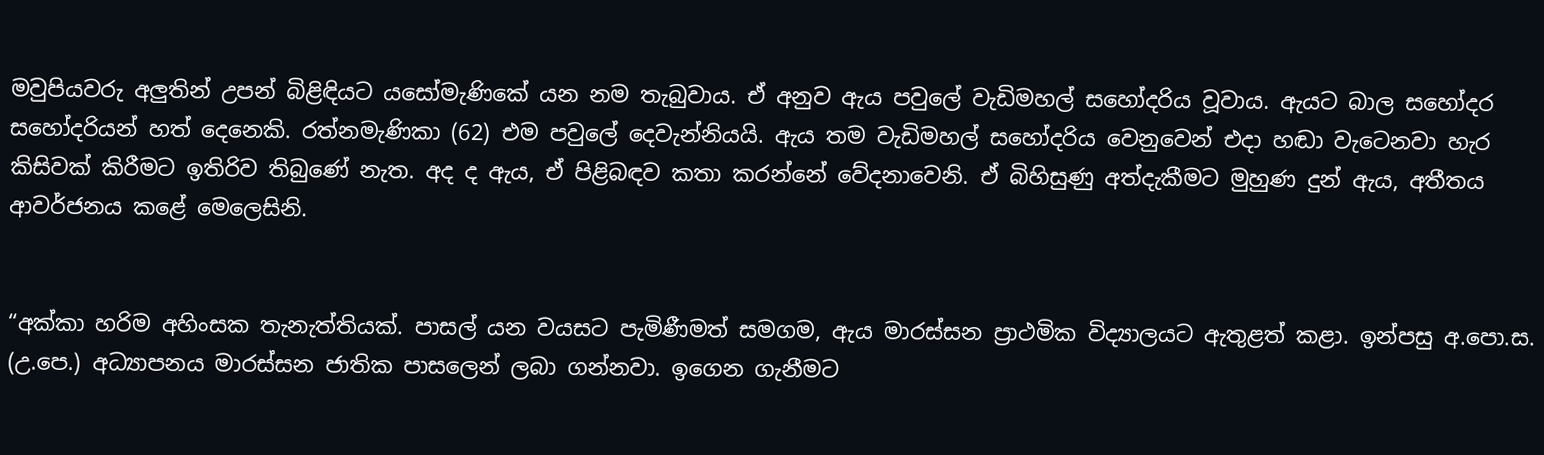මවුපියවරු අලුතින් උපන් බිළිඳියට යසෝමැණිකේ යන නම තැබුවාය. ඒ අනුව ඇය පවුලේ වැඩිමහල් සහෝදරිය වූවාය. ඇයට බාල සහෝදර සහෝදරියන් හත් දෙනෙකි. රත්නමැණිකා (62) එම පවුලේ දෙවැන්නියයි. ඇය තම වැඩිමහල් සහෝදරිය වෙනුවෙන් එදා හඬා වැටෙනවා හැර කිසිවක් කිරීමට ඉතිරිව තිබුණේ නැත. අද ද ඇය, ඒ පිළිබඳව කතා කරන්නේ වේදනාවෙනි. ඒ බිහිසුණු අත්දැකීමට මුහුණ දුන් ඇය, අතීතය ආවර්ජනය කළේ මෙලෙසිනි.


“අක්කා හරිම අහිංසක තැනැත්තියක්. පාසල් යන වයසට පැමිණීමත් සමගම, ඇය මාරස්සන ප්‍රාථමික විද්‍යාලයට ඇතුළත් කළා. ඉන්පසු අ.පො.ස. (උ.පෙ.) අධ්‍යාපනය මාරස්සන ජාතික පාසලෙන් ලබා ගන්නවා. ඉගෙන ගැනීමට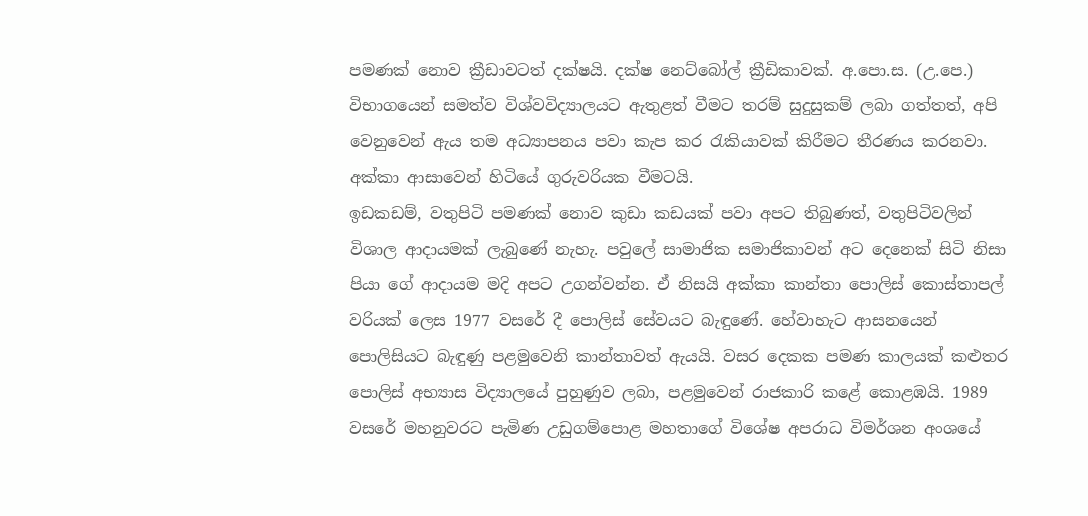පමණක් නොව ක්‍රීඩාවටත් දක්ෂයි. දක්ෂ නෙට්බෝල් ක්‍රීඩිකාවක්. අ.පො.ස. (උ.පෙ.) විභාගයෙන් සමත්ව විශ්වවිද්‍යාලයට ඇතුළත් වීමට තරම් සුදුසුකම් ලබා ගත්තත්, අපි වෙනුවෙන් ඇය තම අධ්‍යාපනය පවා කැප කර රැකියාවක් කිරීමට තීරණය කරනවා. අක්කා ආසාවෙන් හිටියේ ගුරුවරියක වීමටයි.
ඉඩකඩම්, වතුපිටි පමණක් නොව කුඩා කඩයක් පවා අපට තිබුණත්, වතුපිටිවලින් විශාල ආදායමක් ලැබුණේ නැහැ. පවුලේ සාමාජික සමාජිකාවන් අට දෙනෙක් සිටි නිසා පියා ගේ ආදායම මදි අපට උගන්වන්න. ඒ නිසයි අක්කා කාන්තා පොලිස් කොස්තාපල් වරියක් ලෙස 1977 වසරේ දී පොලිස් සේවයට බැඳුණේ. හේවාහැට ආසනයෙන් පොලිසියට බැඳුණු පළමුවෙනි කාන්තාවත් ඇයයි. වසර දෙකක පමණ කාලයක් කළුතර පොලිස් අභ්‍යාස විද්‍යාලයේ පුහුණුව ලබා, පළමුවෙන් රාජකාරි කළේ කොළඹයි. 1989 වසරේ මහනුවරට පැමිණ උඩුගම්පොළ මහතාගේ විශේෂ අපරාධ විමර්ශන අංශයේ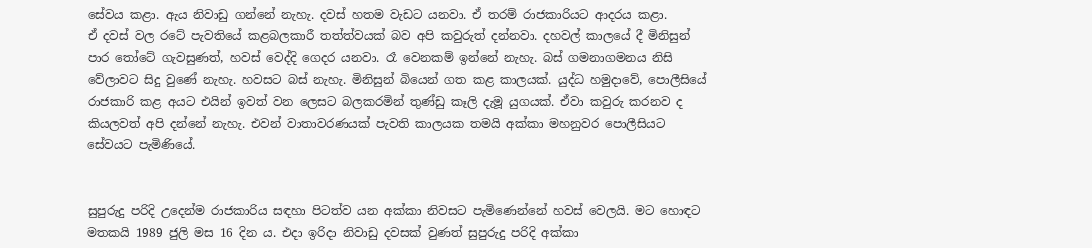සේවය කළා. ඇය නිවාඩු ගන්නේ නැහැ. දවස් හතම වැඩට යනවා. ඒ තරම් රාජකාරියට ආදරය කළා.
ඒ දවස් වල රටේ පැවතියේ කළබලකාරී තත්ත්වයක් බව අපි කවුරුත් දන්නවා. දහවල් කාලයේ දී මිනිසුන් පාර තෝටේ ගැවසුණත්, හවස් වෙද්දි ගෙදර යනවා. රෑ වෙනකම් ඉන්නේ නැහැ. බස් ගමනාගමනය නිසි වේලාවට සිදු වුණේ නැහැ. හවසට බස් නැහැ. මිනිසුන් බියෙන් ගත කළ කාලයක්. යුද්ධ හමුදාවේ, පොලීසියේ රාජකාරි කළ අයට එයින් ඉවත් වන ලෙසට බලකරමින් තුණ්ඩු කෑලි දැමූ යුගයක්. ඒවා කවුරු කරනව ද කියලවත් අපි දන්නේ නැහැ. එවන් වාතාවරණයක් පැවති කාලයක තමයි අක්කා මහනුවර පොලීසියට සේවයට පැමිණියේ.


සුපුරුදු පරිදි උදෙන්ම රාජකාරිය සඳහා පිටත්ව යන අක්කා නිවසට පැමිණෙන්නේ හවස් වෙලයි. මට හොඳට මතකයි 1989 ජුලි මස 16 දින ය. එදා ඉරිදා නිවාඩු දවසක් වුණත් සුපුරුදු පරිදි අක්කා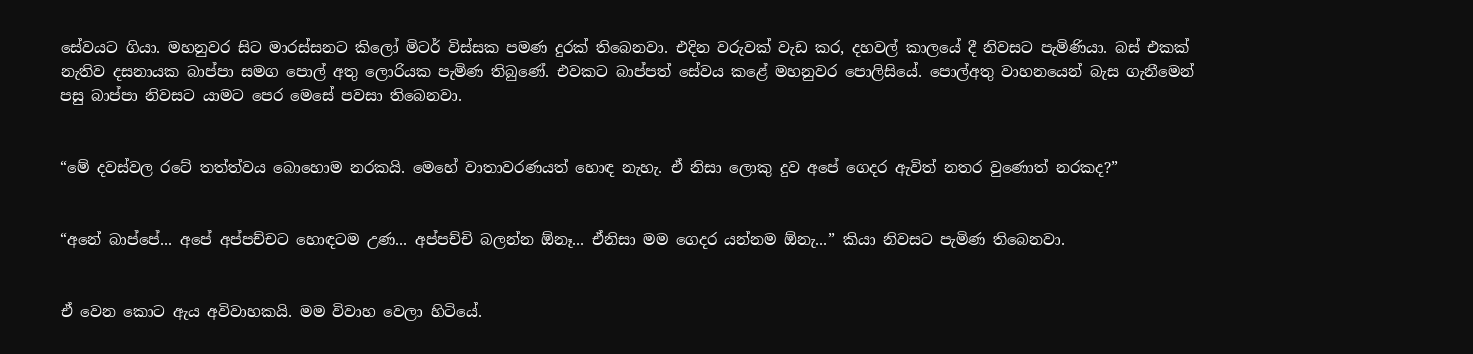සේවයට ගියා. මහනුවර සිට මාරස්සනට කිලෝ මිටර් විස්සක පමණ දුරක් තිබෙනවා. එදින වරුවක් වැඩ කර, දහවල් කාලයේ දී නිවසට පැමිණියා. බස් එකක් නැතිව දසනායක බාප්පා සමග පොල් අතු ලොරියක පැමිණ තිබුණේ. එවකට බාප්පත් සේවය කළේ මහනුවර පොලිසියේ. පොල්අතු වාහනයෙන් බැස ගැනීමෙන් පසු බාප්පා නිවසට යාමට පෙර මෙසේ පවසා තිබෙනවා.


“මේ දවස්වල රටේ තත්ත්වය බොහොම නරකයි. මෙහේ වාතාවරණයත් හොඳ නැහැ. ඒ නිසා ලොකු දුව අපේ ගෙදර ඇවිත් නතර වුණොත් නරකද?”


“අනේ බාප්පේ... අපේ අප්පච්චට හොඳටම උණ... අප්පච්චි බලන්න ඕනෑ... ඒනිසා මම ගෙදර යන්නම ඕනැ...” කියා නිවසට පැමිණ තිබෙනවා.


ඒ වෙන කොට ඇය අවිවාහකයි. මම විවාහ වෙලා හිටියේ.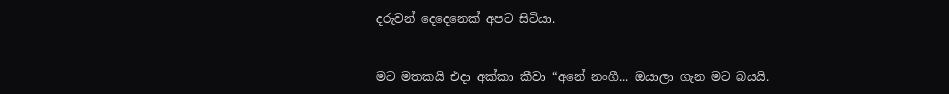දරුවන් දෙදෙනෙක් අපට සිටියා.


මට මතකයි එදා අක්කා කීවා “අනේ නංගී... ඔයාලා ගැන මට බයයි.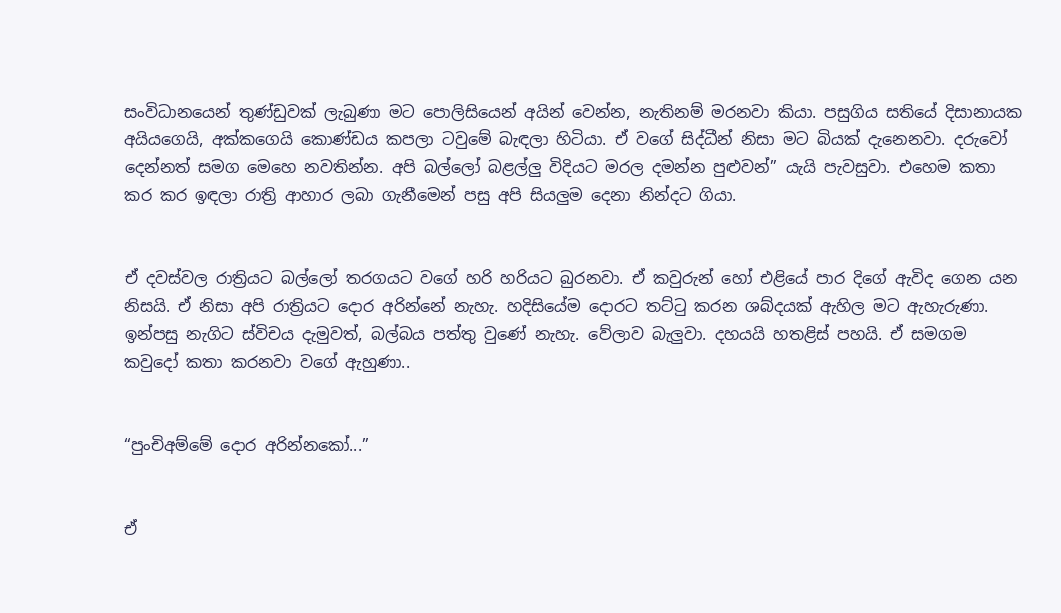සංවිධානයෙන් තුණ්ඩුවක් ලැබුණා මට පොලිසියෙන් අයින් වෙන්න, නැතිනම් මරනවා කියා. පසුගිය සතියේ දිසානායක අයියගෙයි, අක්කගෙයි කොණ්ඩය කපලා ටවුමේ බැඳලා හිටියා. ඒ වගේ සිද්ධීන් නිසා මට බියක් දැනෙනවා. දරුවෝ දෙන්නත් සමග මෙහෙ නවතින්න. අපි බල්ලෝ බළල්ලු විදියට මරල දමන්න පුළුවන්” යැයි පැවසුවා. එහෙම කතා කර කර ඉඳලා රාත්‍රි ආහාර ලබා ගැනීමෙන් පසු අපි සියලුම දෙනා නින්දට ගියා.


ඒ දවස්වල රාත්‍රියට බල්ලෝ තරගයට වගේ හරි හරියට බුරනවා. ඒ කවුරුන් හෝ එළියේ පාර දිගේ ඇවිද ගෙන යන නිසයි. ඒ නිසා අපි රාත්‍රියට දොර අරින්නේ නැහැ. හදිසියේම දොරට තට්ටු කරන ශබ්දයක් ඇහිල මට ඇහැරුණා. ඉන්පසු නැගිට ස්විචය දැමුවත්, බල්බය පත්තු වුණේ නැහැ. වේලාව බැලුවා. දහයයි හතළිස් පහයි. ඒ සමගම කවුදෝ කතා කරනවා වගේ ඇහුණා..


“පුංචිඅම්මේ දොර අරින්නකෝ...”


ඒ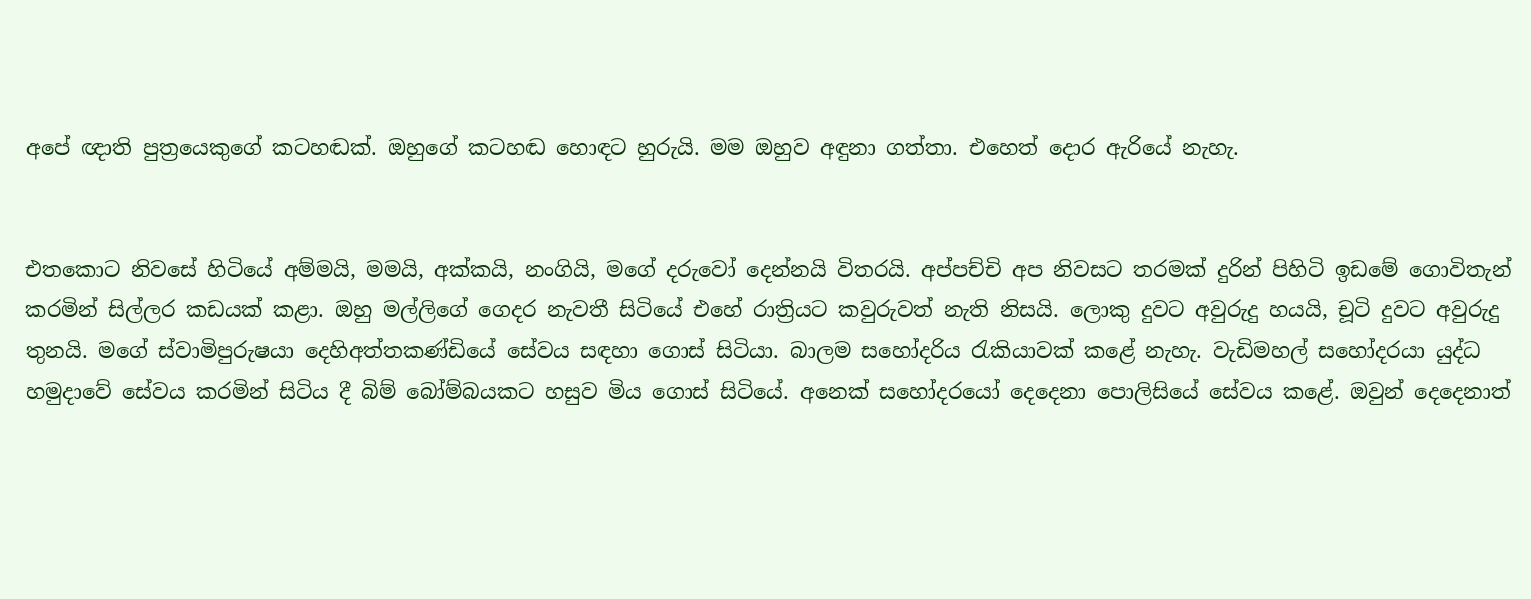අපේ ඥාති පුත්‍රයෙකුගේ කටහඬක්. ඔහුගේ කටහඬ හොඳට හුරුයි. මම ඔහුව අඳුනා ගත්තා. එහෙත් දොර ඇරියේ නැහැ.


එතකොට නිවසේ හිටියේ අම්මයි, මමයි, අක්කයි, නංගියි, මගේ දරුවෝ දෙන්නයි විතරයි. අප්පච්චි අප නිවසට තරමක් දුරින් පිහිටි ඉඩමේ ගොවිතැන් කරමින් සිල්ලර කඩයක් කළා. ඔහු මල්ලිගේ ගෙදර නැවතී සිටියේ එහේ රාත්‍රියට කවුරුවත් නැති නිසයි. ලොකු දුවට අවුරුදු හයයි, චූටි දුවට අවුරුදු තුනයි. මගේ ස්වාමිපුරුෂයා දෙහිඅත්තකණ්ඩියේ සේවය සඳහා ගොස් සිටියා. බාලම සහෝදරිය රැකියාවක් කළේ නැහැ. වැඩිමහල් සහෝදරයා යුද්ධ හමුදාවේ සේවය කරමින් සිටිය දී බිම් බෝම්බයකට හසුව මිය ගොස් සිටියේ. අනෙක් සහෝදරයෝ දෙදෙනා පොලිසියේ සේවය කළේ. ඔවුන් දෙදෙනාත්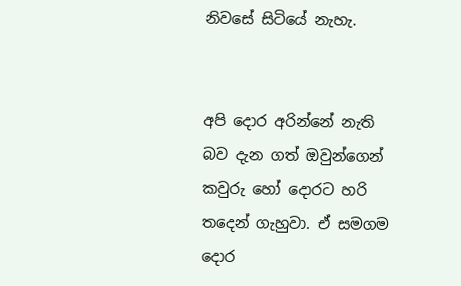නිවසේ සිටියේ නැහැ.


අපි දොර අරින්නේ නැති බව දැන ගත් ඔවුන්ගෙන් කවුරු හෝ දොරට හරි තදෙන් ගැහුවා. ඒ සමගම දොර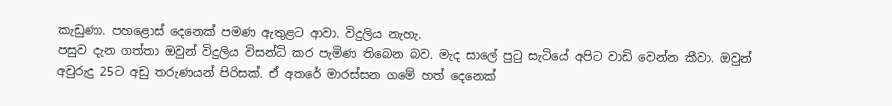කැඩුණා. පහළොස් දෙනෙක් පමණ ඇතුළට ආවා. විදුලිය නැහැ.
පසුව දැන ගත්තා ඔවුන් විදුලිය විසන්ධි කර පැමිණ තිබෙන බව. මැද සාලේ පුටු සැටියේ අපිට වාඩි වෙන්න කීවා. ඔවුන් අවුරුදු 25ට අඩු තරුණයන් පිරිසක්. ඒ අතරේ මාරස්සන ගමේ හත් දෙනෙක්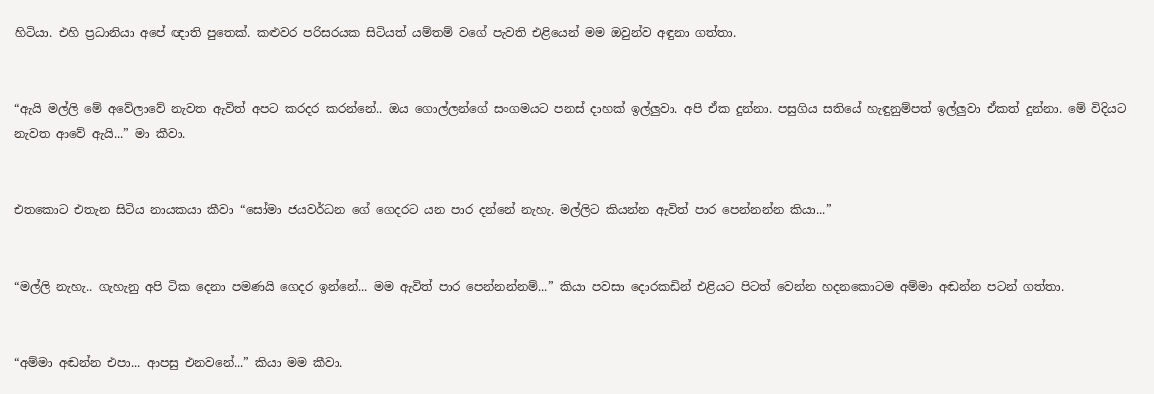හිටියා. එහි ප්‍රධානියා අපේ ඥාති පුතෙක්. කළුවර පරිසරයක සිටියත් යම්තම් වගේ පැවති එළියෙන් මම ඔවුන්ව අඳුනා ගත්තා.


“ඇයි මල්ලි මේ අවේලාවේ නැවත ඇවිත් අපට කරදර කරන්නේ.. ඔය ගොල්ලන්ගේ සංගමයට පනස් දාහක් ඉල්ලුවා. අපි ඒක දුන්නා. පසුගිය සතියේ හැඳුනුම්පත් ඉල්ලුවා ඒකත් දුන්නා. මේ විදියට නැවත ආවේ ඇයි...” මා කීවා.


එතකොට එතැන සිටිය නායකයා කීවා “සෝමා ජයවර්ධන ගේ ගෙදරට යන පාර දන්නේ නැහැ. මල්ලිට කියන්න ඇවිත් පාර පෙන්නන්න කියා...”


“මල්ලි නැහැ.. ගැහැනු අපි ටික දෙනා පමණයි ගෙදර ඉන්නේ... මම ඇවිත් පාර පෙන්නන්නම්...” කියා පවසා දොරකඩින් එළියට පිටත් වෙන්න හදනකොටම අම්මා අඬන්න පටන් ගත්තා.


“අම්මා අඬන්න එපා... ආපසු එනවනේ...” කියා මම කීවා.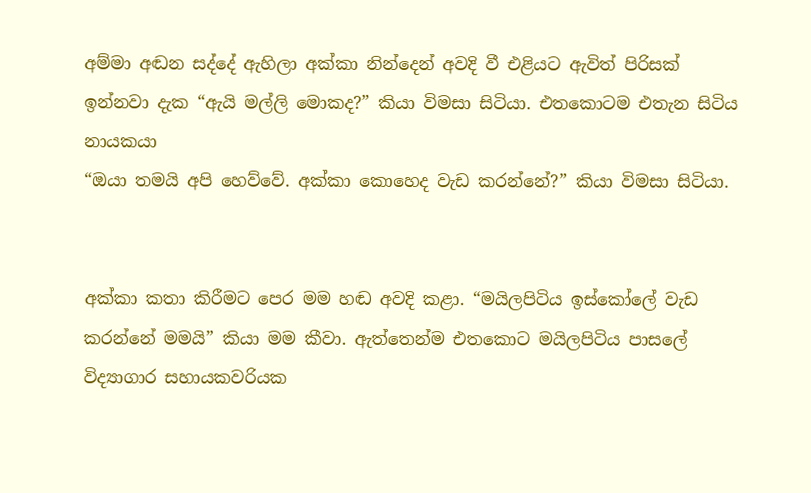අම්මා අඬන සද්දේ ඇහිලා අක්කා නින්දෙන් අවදි වී එළියට ඇවිත් පිරිසක් ඉන්නවා දැක “ඇයි මල්ලි මොකද?” කියා විමසා සිටියා. එතකොටම එතැන සිටිය නායකයා
“ඔයා තමයි අපි හෙව්වේ. අක්කා කොහෙද වැඩ කරන්නේ?” කියා විමසා සිටියා.


අක්කා කතා කිරීමට පෙර මම හඬ අවදි කළා. “මයිලපිටිය ඉස්කෝලේ වැඩ කරන්නේ මමයි” කියා මම කීවා. ඇත්තෙන්ම එතකොට මයිලපිටිය පාසලේ විද්‍යාගාර සහායකවරියක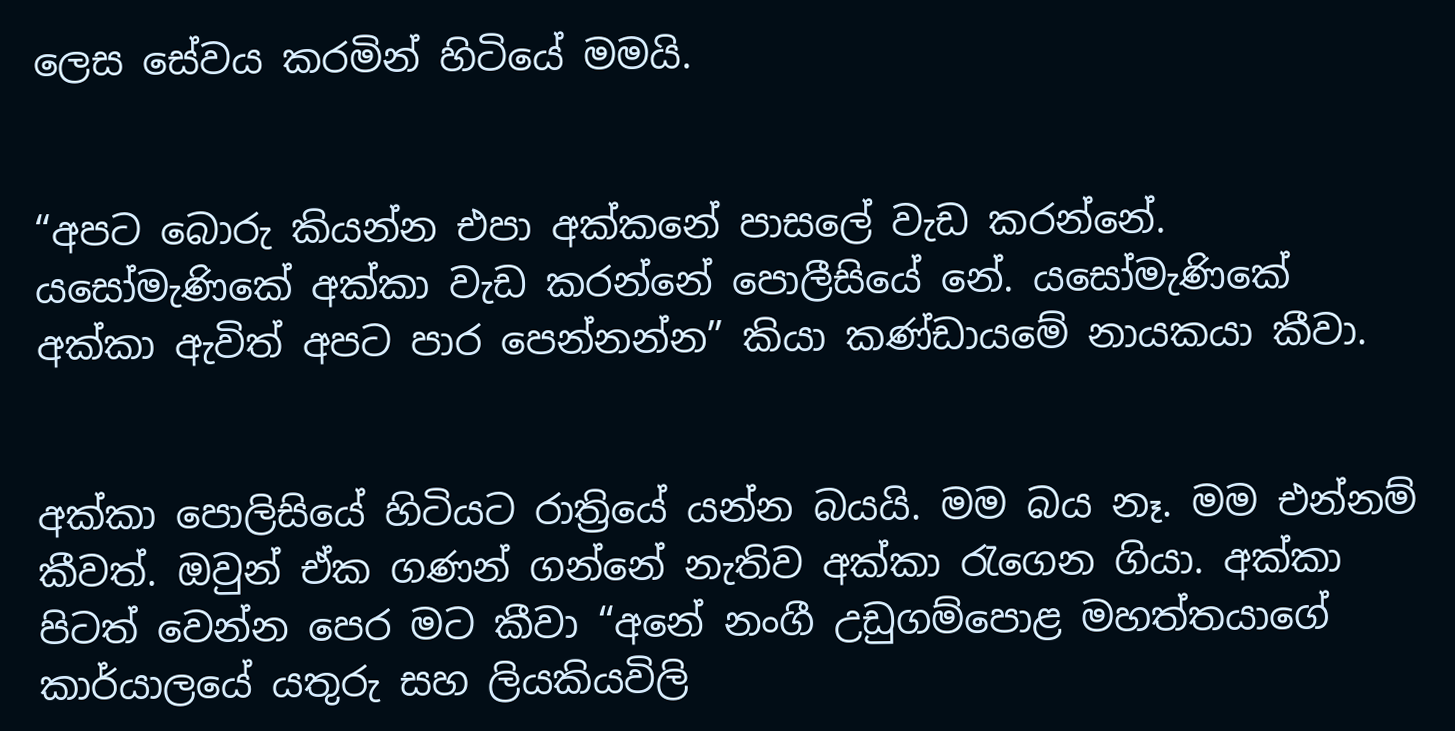ලෙස සේවය කරමින් හිටියේ මමයි.


“අපට බොරු කියන්න එපා අක්කනේ පාසලේ වැඩ කරන්නේ. යසෝමැණිකේ අක්කා වැඩ කරන්නේ පොලීසියේ නේ. යසෝමැණිකේ අක්කා ඇවිත් අපට පාර පෙන්නන්න” කියා කණ්ඩායමේ නායකයා කීවා.


අක්කා පොලිසියේ හිටියට රාත්‍රියේ යන්න බයයි. මම බය නෑ. මම එන්නම් කීවත්. ඔවුන් ඒක ගණන් ගන්නේ නැතිව අක්කා රැගෙන ගියා. අක්කා පිටත් වෙන්න පෙර මට කීවා “අනේ නංගී උඩුගම්පොළ මහත්තයාගේ කාර්යාලයේ යතුරු සහ ලියකියවිලි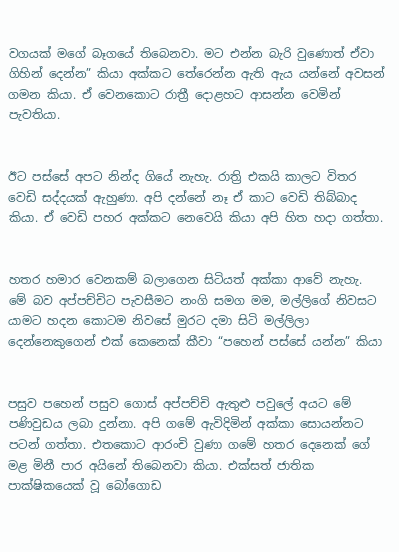වගයක් මගේ බෑගයේ තිබෙනවා. මට එන්න බැරි වුණොත් ඒවා ගිහින් දෙන්න” කියා අක්කට තේරෙන්න ඇති ඇය යන්නේ අවසන් ගමන කියා. ඒ වෙනකොට රාත්‍රී දොළහට ආසන්න වෙමින් පැවතියා.


ඊට පස්සේ අපට නින්ද ගියේ නැහැ. රාත්‍රි එකයි කාලට විතර වෙඩි සද්දයක් ඇහුණා. අපි දන්නේ නෑ ඒ කාට වෙඩි තිබ්බාද කියා. ඒ වෙඩි පහර අක්කට නෙවෙයි කියා අපි හිත හදා ගත්තා.


හතර හමාර වෙනකම් බලාගෙන සිටියත් අක්කා ආවේ නැහැ. මේ බව අප්පච්චිට පැවසීමට නංගි සමග මම, මල්ලිගේ නිවසට යාමට හදන කොටම නිවසේ මුරට දමා සිටි මල්ලිලා දෙන්නෙකුගෙන් එක් කෙනෙක් කීවා “පහෙන් පස්සේ යන්න” කියා


පසුව පහෙන් පසුව ගොස් අප්පච්චි ඇතුළු පවුලේ අයට මේ පණිවුඩය ලබා දුන්නා. අපි ගමේ ඇවිදිමින් අක්කා සොයන්නට පටන් ගත්තා. එතකොට ආරංචි වුණා ගමේ හතර දෙනෙක් ගේ මළ මිනී පාර අයිනේ තිබෙනවා කියා. එක්සත් ජාතික පාක්ෂිකයෙක් වූ බෝගොඩ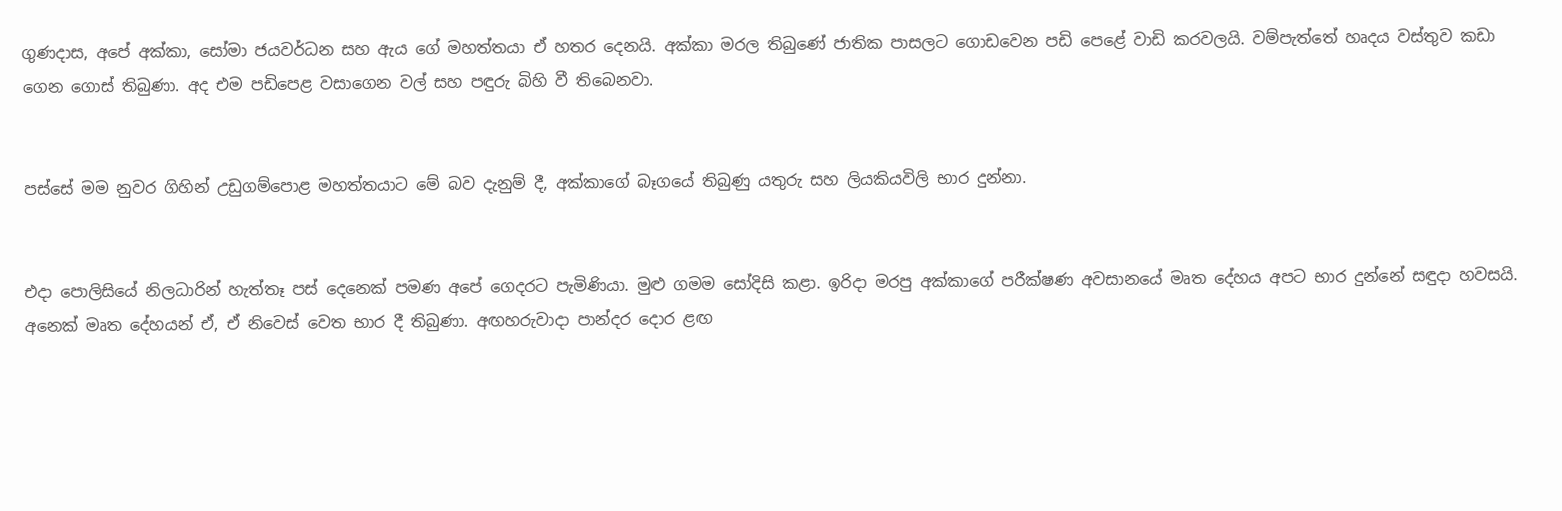ගුණදාස, අපේ අක්කා, සෝමා ජයවර්ධන සහ ඇය ගේ මහත්තයා ඒ හතර දෙනයි. අක්කා මරල තිබුණේ ජාතික පාසලට ගොඩවෙන පඩි පෙළේ වාඩි කරවලයි. වම්පැත්තේ හෘදය වස්තුව කඩා ගෙන ගොස් තිබුණා. අද එම පඩිපෙළ වසාගෙන වල් සහ පඳුරු බිහි වී තිබෙනවා.


පස්සේ මම නුවර ගිහින් උඩුගම්පොළ මහත්තයාට මේ බව දැනුම් දී, අක්කාගේ බෑගයේ තිබුණු යතුරු සහ ලියකියවිලි භාර දුන්නා.


එදා පොලිසියේ නිලධාරින් හැත්තෑ පස් දෙනෙක් පමණ අපේ ගෙදරට පැමිණියා. මුළු ගමම සෝදිසි කළා. ඉරිදා මරපු අක්කාගේ පරීක්ෂණ අවසානයේ මෘත දේහය අපට භාර දුන්නේ සඳුද‌ා හවසයි. අනෙක් මෘත දේහයන් ඒ, ඒ නිවෙස් වෙත භාර දී තිබුණා. අඟහරුවාද‌ා පාන්දර දොර ළඟ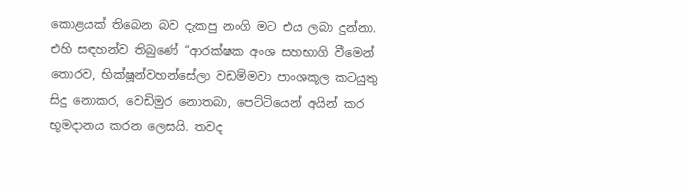කොළයක් තිබෙන බව දැකපු නංගි මට එය ලබා දුන්නා. එහි සඳහන්ව තිබුණේ “ආරක්ෂක අංශ සහභාගි වීමෙන් තොරව, භික්ෂූන්වහන්සේලා වඩම්මවා පාංශකූල කටයුතු සිදු නොකර, වෙඩිමුර නොතබා, පෙට්ටියෙන් අයින් කර භූමදානය කරන ලෙසයි. තවද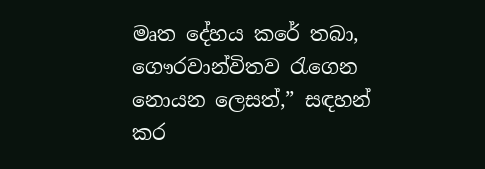මෘත දේහය කරේ තබා, ගෞරවාන්විතව රැගෙන නොයන ලෙසත්,” සඳහන් කර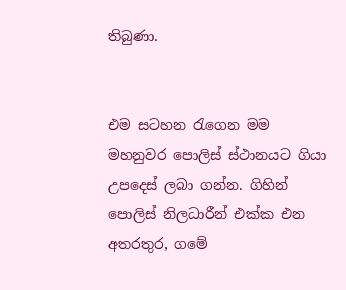තිබුණා.


එම සටහන රැගෙන මම මහනුවර පොලිස් ස්ථානයට ගියා උපදෙස් ලබා ගන්න. ගිහින් පොලිස් නිලධාරීන් එක්ක එන අතරතුර, ගමේ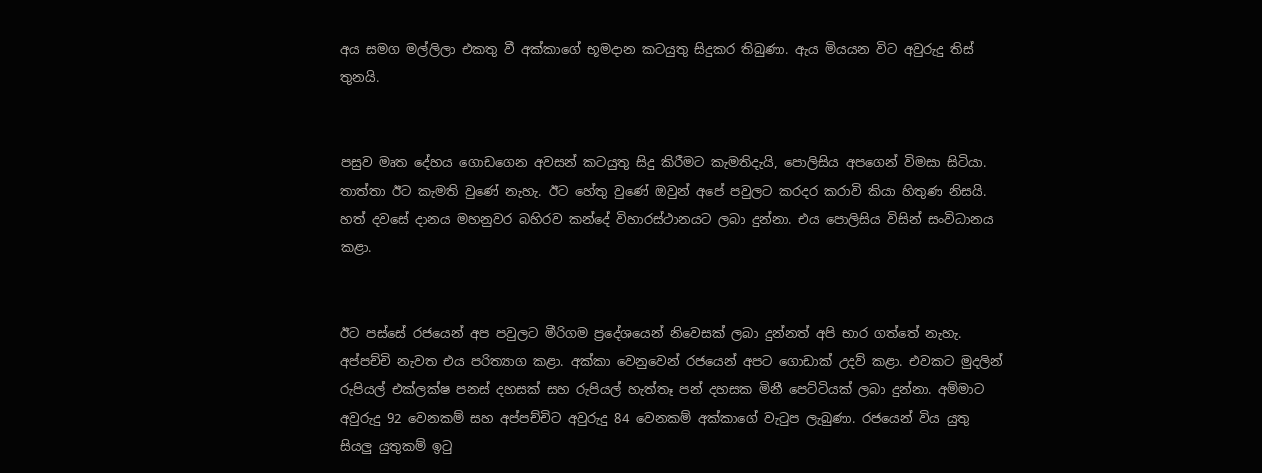අය සමග මල්ලිලා එකතු වී අක්කාගේ භූමදාන කටයුතු සිදුකර තිබුණා. ඇය මියයන විට අවුරුදු තිස් තුනයි.


පසුව මෘත දේහය ගොඩගෙන අවසන් කටයුතු සිදු කිරීමට කැමතිදැයි, පොලිසිය අපගෙන් විමසා සිටියා. තාත්තා ඊට කැමති වුණේ නැහැ. ඊට හේතු වුණේ ඔවුන් අපේ පවුලට කරදර කරාවි කියා හිතුණ නිසයි. හත් දවසේ දානය මහනුවර බහිරව කන්දේ විහාරස්ථානයට ලබා දුන්නා. එය පොලිසිය විසින් සංවිධානය කළා.


ඊට පස්සේ රජයෙන් අප පවුලට මීරිගම ප්‍රදේශයෙන් නිවෙසක් ලබා දුන්නත් අපි භාර ගත්තේ නැහැ. අප්පච්චි නැවත එය පරිත්‍යාග කළා. අක්කා වෙනුවෙන් රජයෙන් අපට ගොඩාක් උදව් කළා. එවකට මුදලින් රුපියල් එක්ලක්ෂ පනස් දහසක් සහ රුපියල් හැත්තෑ පන් දහසක මිනී පෙට්ටියක් ලබා දුන්නා. අම්මාට අවුරුදු 92 වෙනකම් සහ අප්පච්චිට අවුරුදු 84 වෙනකම් අක්කාගේ වැටුප ලැබුණා. රජයෙන් විය යුතු සියලු යුතුකම් ඉටු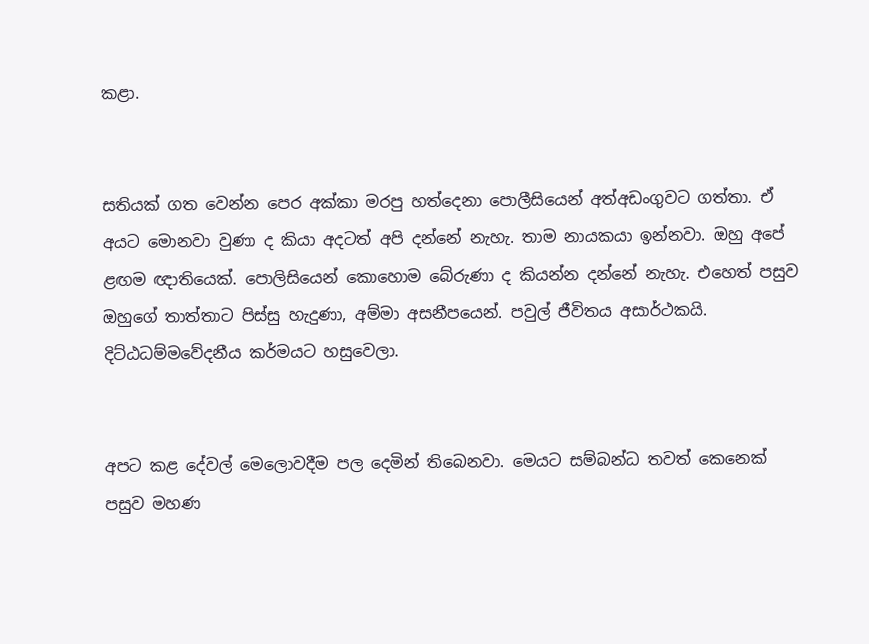කළා.


සතියක් ගත වෙන්න පෙර අක්කා මරපු හත්දෙනා පොලීසියෙන් අත්අඩංගුවට ගත්තා. ඒ අයට මොනවා වුණා ද කියා අදටත් අපි දන්නේ නැහැ. තාම නායකයා ඉන්නවා. ඔහු අපේ ළඟම ඥාතියෙක්. පොලිසියෙන් කොහොම බේරුණා ද කියන්න දන්නේ නැහැ. එහෙත් පසුව ඔහුගේ තාත්තාට පිස්සු හැදුණා, අම්මා අසනීපයෙන්. පවුල් ජීවිතය අසාර්ථකයි. දිට්ඨධම්මවේදනීය කර්මයට හසුවෙලා.


අපට කළ දේවල් මෙලොවදීම පල දෙමින් තිබෙනවා. මෙයට සම්බන්ධ තවත් කෙනෙක් පසුව මහණ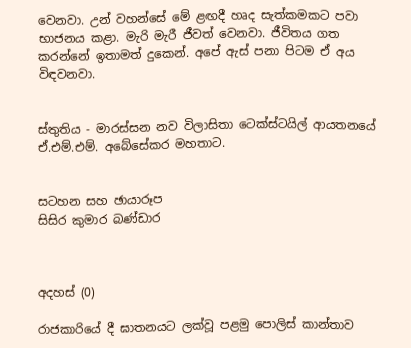වෙනවා. උන් වහන්සේ මේ ළඟදී හෘද සැත්කමකට පවා භාජනය කළා. මැරි මැරී ජීවත් වෙනවා. ජීවිතය ගත කරන්නේ ඉතාමත් දුකෙන්. අපේ ඇස් පනා පිටම ඒ අය විඳවනවා.


ස්තුතිය - මාරස්සන නව විලාසිතා ටෙක්ස්ටයිල් ආයතනයේ ඒ.එම්.එම්. අබේසේකර මහතාට.


සටහන සහ ඡායාරූප
සිසිර කුමාර බණ්ඩාර



අදහස් (0)

රාජකාරියේ දී ඝාතනයට ලක්වූ පළමු පොලිස් කාන්තාව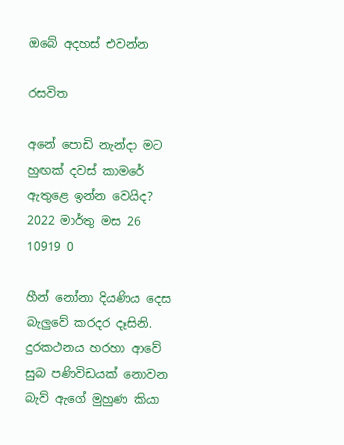ඔබේ අදහස් එවන්න

රසවිත

අනේ පොඩි නැන්දා මට හුඟක් දවස් කාමරේ ඇතුළෙ ඉන්න වෙයිද?
2022 මාර්තු මස 26 10919 0

හීන් නෝනා දියණිය දෙස බැලු‍වේ කරදර දෑසිනි. දුරකථනය හරහා ආවේ සුබ පණිවිඩයක් නොවන බැව් ඇගේ මුහුණ කියා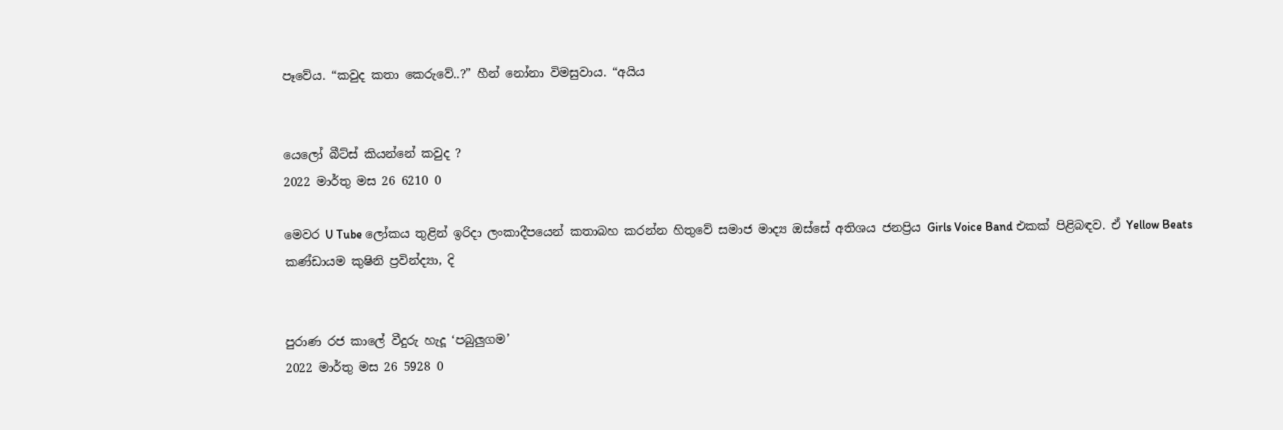පෑවේය. “කවුද කතා කෙරුවේ..?” හීන් නෝනා විමසුවාය. “අයිය


යෙලෝ බීට්ස් කියන්නේ කවුද ?
2022 මාර්තු මස 26 6210 0

මෙවර U Tube ලෝකය තුළින් ඉරිදා ලංකාදීපයෙන් කතාබහ කරන්න හිතුවේ සමාජ මාද්‍ය ඔස්සේ අතිශය ජනප්‍රිය Girls Voice Band එකක් පිළිබඳව. ඒ Yellow Beats කණ්ඩායම කුෂිනි ප්‍රවින්ද්‍යා, දි


පුරාණ රජ කාලේ වීදුරු හැදූ ‘පබුලුගම’
2022 මාර්තු මස 26 5928 0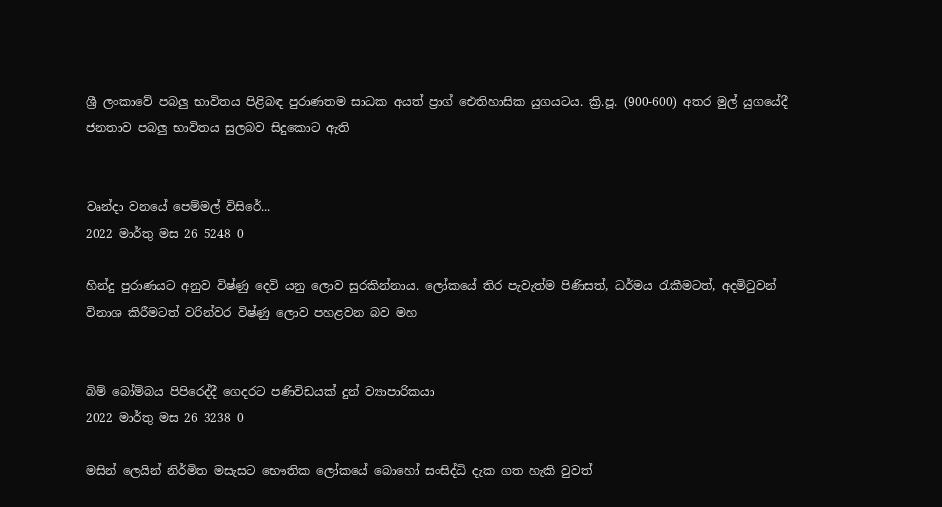ශ්‍රී ලංකාවේ පබලු භාවිතය පිළිබඳ පුරාණතම සාධක අයත් ප්‍රාග් ඓතිහාසික යුගයටය. ක්‍රි.පූ. (900-600) අතර මුල් යුගයේදී ජනතාව පබලු භාවිතය සුලබව සිදුකොට ඇති


වෘන්දා වනයේ පෙම්මල් විසිරේ...
2022 මාර්තු මස 26 5248 0

හින්දු පුරාණයට අනුව විෂ්ණු දෙවි යනු ලොව සුරකින්නාය. ලෝකයේ තිර පැවැත්ම පිණිසත්, ධර්මය රැකීමටත්, අදමිටුවන් විනාශ කිරීමටත් වරින්වර විෂ්ණු ලොව පහළවන බව මහ


බිම් බෝම්බය පිපිරෙද්දී ගෙදරට පණිවිඩයක් දුන් ව්‍යාපාරිකයා
2022 මාර්තු මස 26 3238 0

මසින් ලෙයින් නිර්මිත මසැසට භෞතික ලෝකයේ බොහෝ සංසිද්ධි දැක ගත හැකි වුවත්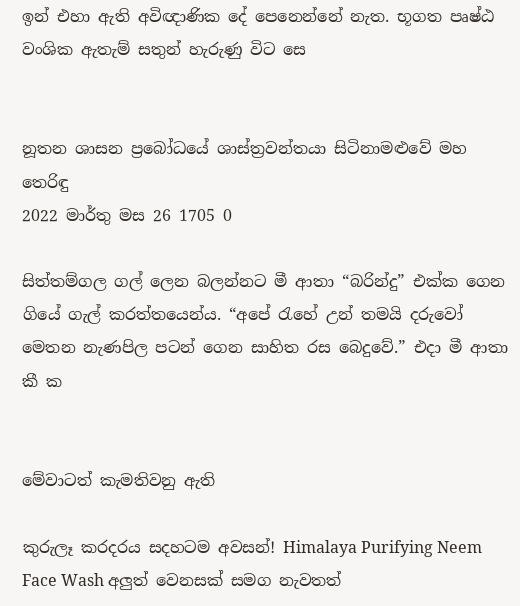ඉන් එහා ඇති අවිඥාණික දේ පෙනෙන්නේ නැත. භූගත පෘෂ්ඨ වංශික ඇතැම් සතුන් හැරුණු විට සෙ


නූතන ශාසන ප්‍රබෝධයේ ශාස්ත්‍රවන්තයා සිටිනාමළුවේ මහ තෙරිඳු
2022 මාර්තු මස 26 1705 0

සිත්තම්ගල ගල් ලෙන බලන්නට මී ආතා “බරින්දු” එක්ක ගෙන ගියේ ගැල් කරත්තයෙන්ය. “අපේ ‍රැහේ උන් තමයි දරුවෝ මෙතන නැණපිල පටන් ගෙන සාහිත රස බෙදුවේ.” එදා මී ආතා කී ක


මේවාටත් කැමතිවනු ඇති

කුරුලෑ කරදරය සදහටම අවසන්! Himalaya Purifying Neem Face Wash අලුත් වෙනසක් සමග නැවතත්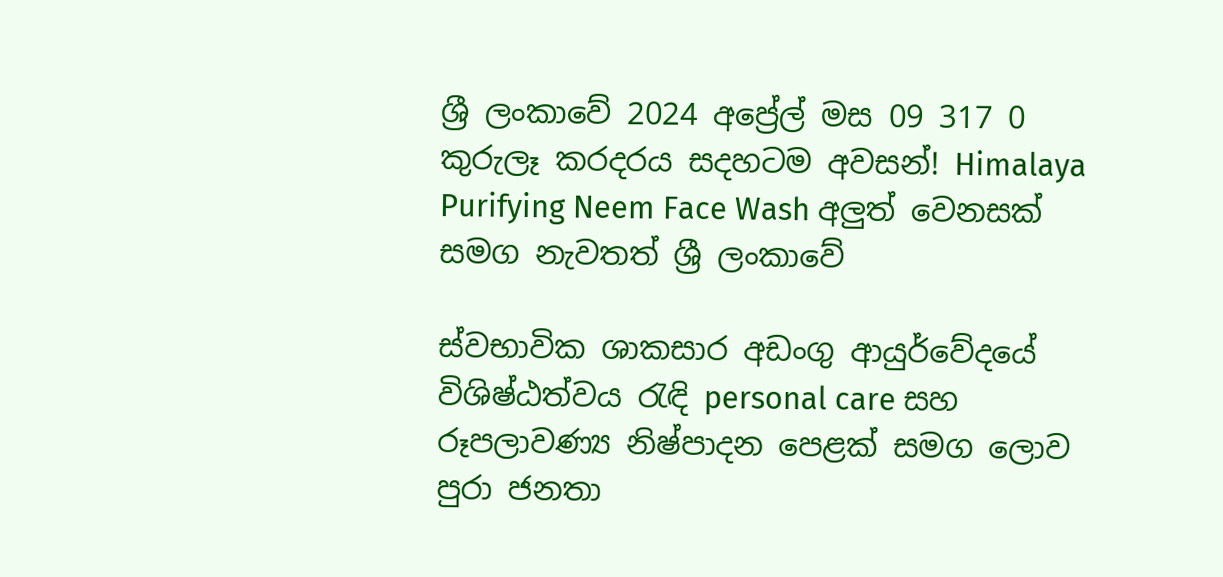ශ්‍රී ලංකාවේ 2024 අප්‍රේල් මස 09 317 0
කුරුලෑ කරදරය සදහටම අවසන්! Himalaya Purifying Neem Face Wash අලුත් වෙනසක් සමග නැවතත් ශ්‍රී ලංකාවේ

ස්වභාවික ශාකසාර අඩංගු ආයුර්වේදයේ විශිෂ්ඨත්වය රැඳි personal care සහ රූපලාවණ්‍ය නිෂ්පාදන පෙළක් සමග ලොව පුරා ජනතා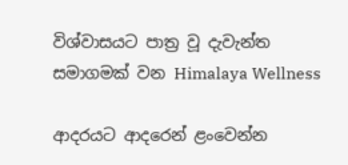විශ්වාසයට පාත්‍ර වූ දැවැන්ත සමාගමක් වන Himalaya Wellness

ආදරයට ආදරෙන් ළංවෙන්න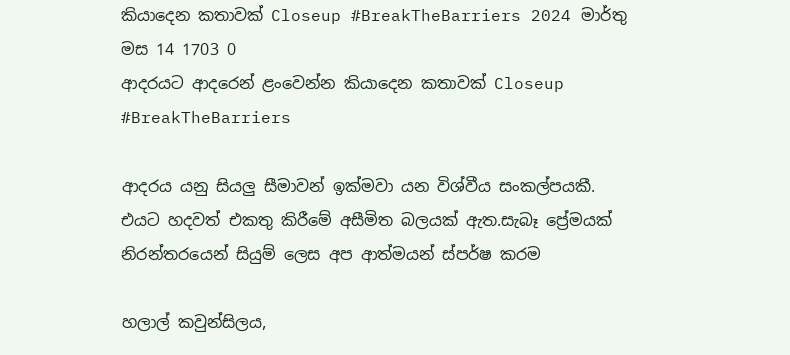කියාදෙන කතාවක් Closeup #BreakTheBarriers 2024 මාර්තු මස 14 1703 0
ආදරයට ආදරෙන් ළංවෙන්න කියාදෙන කතාවක් Closeup #BreakTheBarriers

ආදරය යනු සියලු සීමාවන් ඉක්මවා යන විශ්වීය සංකල්පයකී. එයට හදවත් එකතු කිරීමේ අසීමිත බලයක් ඇත.සැබෑ ප්‍රේමයක් නිරන්තරයෙන් සියුම් ලෙස අප ආත්මයන් ස්පර්ෂ කරම

හලාල් කවුන්සිලය,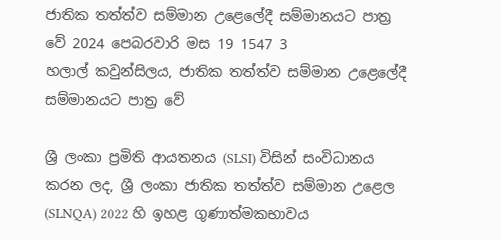ජාතික තත්ත්ව සම්මාන උළෙලේදී සම්මානයට පාත්‍ර වේ 2024 පෙබරවාරි මස 19 1547 3
හලාල් කවුන්සිලය, ජාතික තත්ත්ව සම්මාන උළෙලේදී සම්මානයට පාත්‍ර වේ

ශ්‍රී ලංකා ප්‍රමිති ආයතනය (SLSI) විසින් සංවිධානය කරන ලද, ශ්‍රී ලංකා ජාතික තත්ත්ව සම්මාන උළෙල (SLNQA) 2022 හි ඉහළ ගුණාත්මකභාවය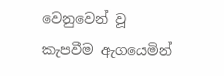වෙනුවෙන් වූ කැපවීම ඇගයෙමින්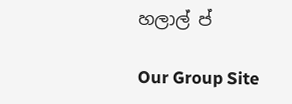හලාල් ප්

Our Group Site